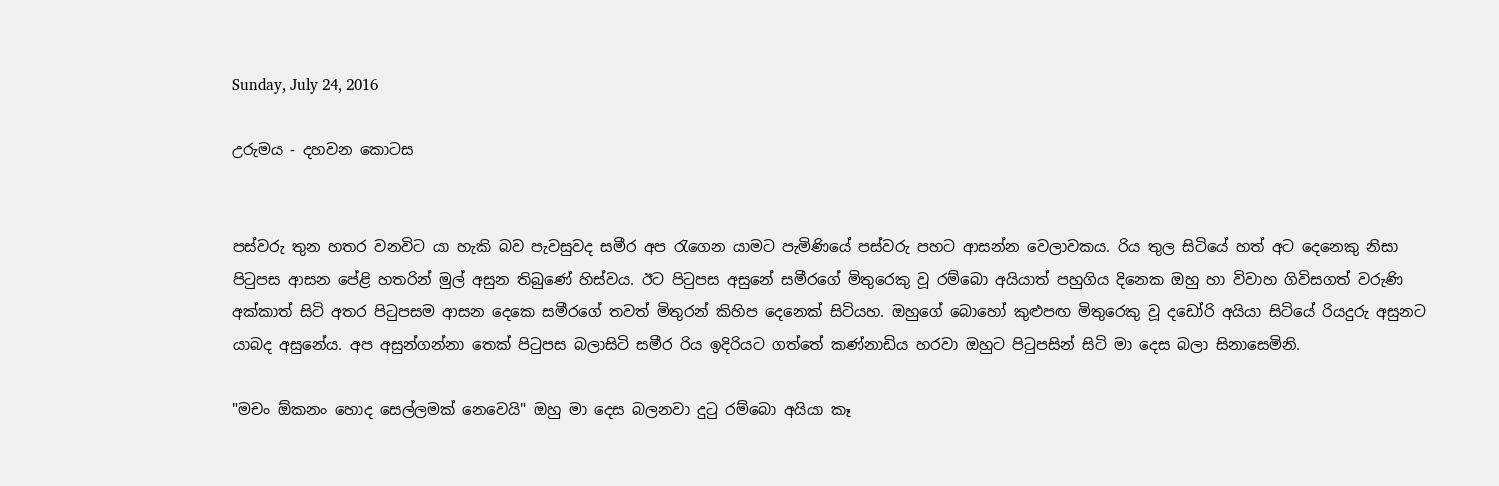Sunday, July 24, 2016

උරුමය - දහවන කොටස


පස්වරු තුන හතර වනවිට යා හැකි බව පැවසුවද සමීර අප රැගෙන යාමට පැමිණියේ පස්වරු පහට ආසන්න වෙලාවකය. රිය තුල සිටියේ හත් අට දෙනෙකු නිසා පිටුපස ආසන පේළි හතරින් මුල් අසුන තිබුණේ හිස්වය. ඊට පිටුපස අසුනේ සමීරගේ මිතුරෙකු වූ රම්බො අයියාත් පහුගිය දිනෙක ඔහු හා විවාහ ගිවිසගත් වරුණි අක්කාත් සිටි අතර පිටුපසම ආසන දෙකෙ සමීරගේ තවත් මිතුරන් කිහිප දෙනෙක් සිටියහ. ඔහුගේ බොහෝ කුළුපඟ මිතුරෙකු වූ දඩෝරි අයියා සිටියේ රියදුරු අසුනට යාබද අසුනේය. අප අසුන්ගන්නා තෙක් පිටුපස බලාසිටි සමීර රිය ඉදිරියට ගත්තේ කණ්නාඩිය හරවා ඔහුට පිටුපසින් සිටි මා දෙස බලා සිනාසෙමිනි.

"මචං ඕකනං හොද සෙල්ලමක් නෙවෙයි" ඔහු මා දෙස බලනවා දුටු රම්බො අයියා කෑ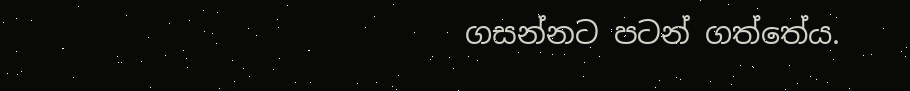ගසන්නට පටන් ගත්තේය.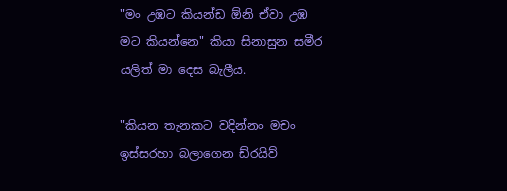"මං උඹට කියන්ඩ ඕනි ඒවා උඹ මට කියන්නෙ" කියා සිනාසුන සමීර යලිත් මා දෙස බැලීය.

"කියන තැනකට වදින්නං මචං ඉස්සරහා බලාගෙන ඩ්රයිව්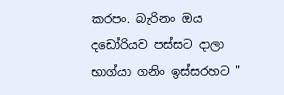කරපං. බැරිනං ඔය දඩෝරියව පස්සට දාලා භාග්යා ගනිං ඉස්සරහට "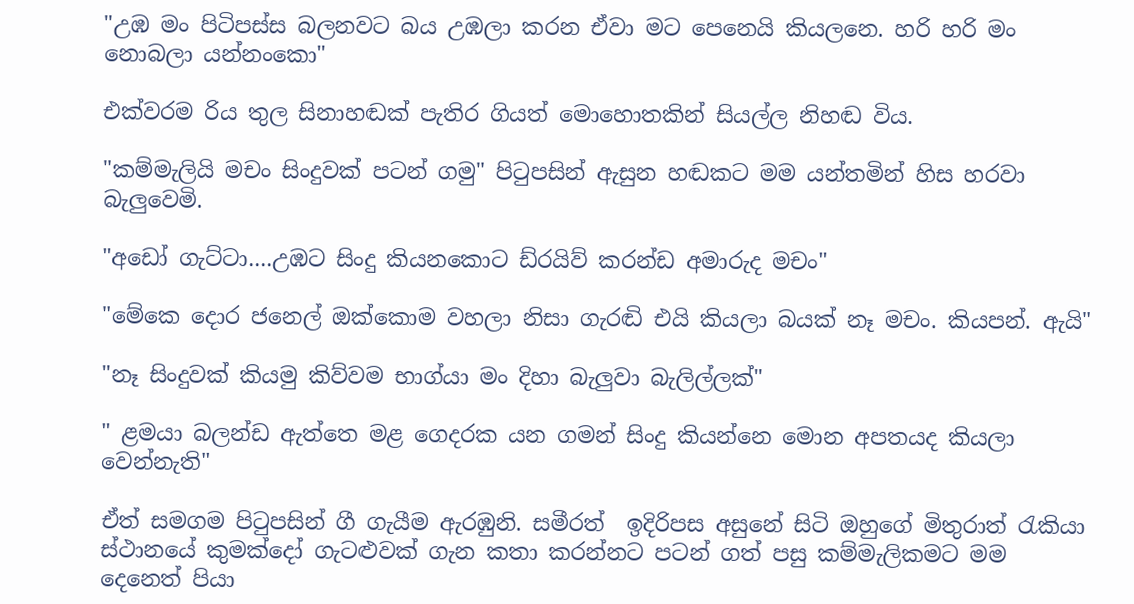"උඹ මං පිටිපස්ස බලනවට බය උඹලා කරන ඒවා මට පෙනෙයි කියලනෙ. හරි හරි මං නොබලා යන්නංකො"

එක්වරම රිය තුල සිනාහඬක් පැතිර ගියත් මොහොතකින් සියල්ල නිහඬ විය.

"කම්මැලියි මචං සිංදුවක් පටන් ගමු" පිටුපසින් ඇසුන හඬකට මම යන්තමින් හිස හරවා බැලුවෙමි.

"අඩෝ ගැට්ටා....උඹට සිංදු කියනකොට ඩ්රයිව් කරන්ඩ අමාරුද මචං"

"මේකෙ දොර ජනෙල් ඔක්කොම වහලා නිසා ගැරඬි එයි කියලා බයක් නෑ මචං. කියපන්. ඇයි"

"නෑ සිංදුවක් කියමු කිව්වම භාග්යා මං දිහා බැලුවා බැලිල්ලක්"

" ළමයා බලන්ඩ ඇත්තෙ මළ ගෙදරක යන ගමන් සිංදු කියන්නෙ මොන අපතයද කියලා වෙන්නැති"

ඒත් සමගම පිටුපසින් ගී ගැයීම ඇරඹුනි. සමීරත්  ඉදිරිපස අසුනේ සිටි ඔහුගේ මිතුරාත් රැකියා ස්ථානයේ කුමක්දෝ ගැටළුවක් ගැන කතා කරන්නට පටන් ගත් පසු කම්මැලිකමට මම දෙනෙත් පියා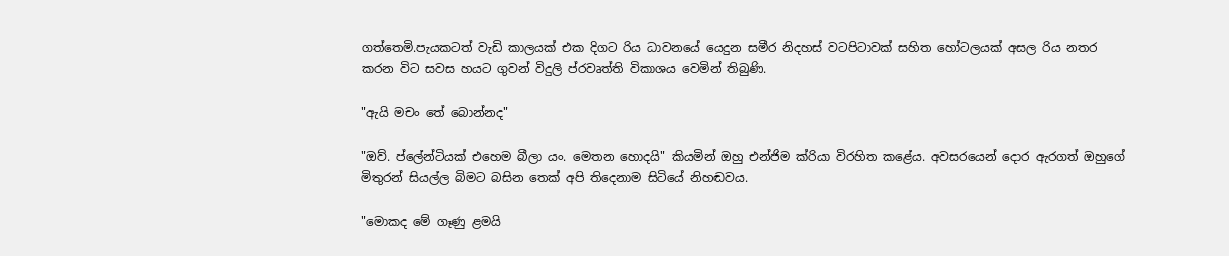ගත්තෙමි.පැයකටත් වැඩි කාලයක් එක දිගට රිය ධාවනයේ යෙදුන සමීර නිදහස් වටපිටාවක් සහිත හෝටලයක් අසල රිය නතර කරන විට සවස හයට ගුවන් විදුලි ප්රවෘත්ති විකාශය වෙමින් තිබුණි.

"ඇයි මචං තේ බොන්නද"

"ඔව්. ප්ලේන්ටියක් එහෙම බීලා යං. මෙතන හොදයි" කියමින් ඔහු එන්ජිම ක්රියා විරහිත කළේය. අවසරයෙන් දොර ඇරගත් ඔහුගේ මිතුරන් සියල්ල බිමට බසින තෙක් අපි තිදෙනාම සිටියේ නිහඬවය.

"මොකද මේ ගෑණු ළමයි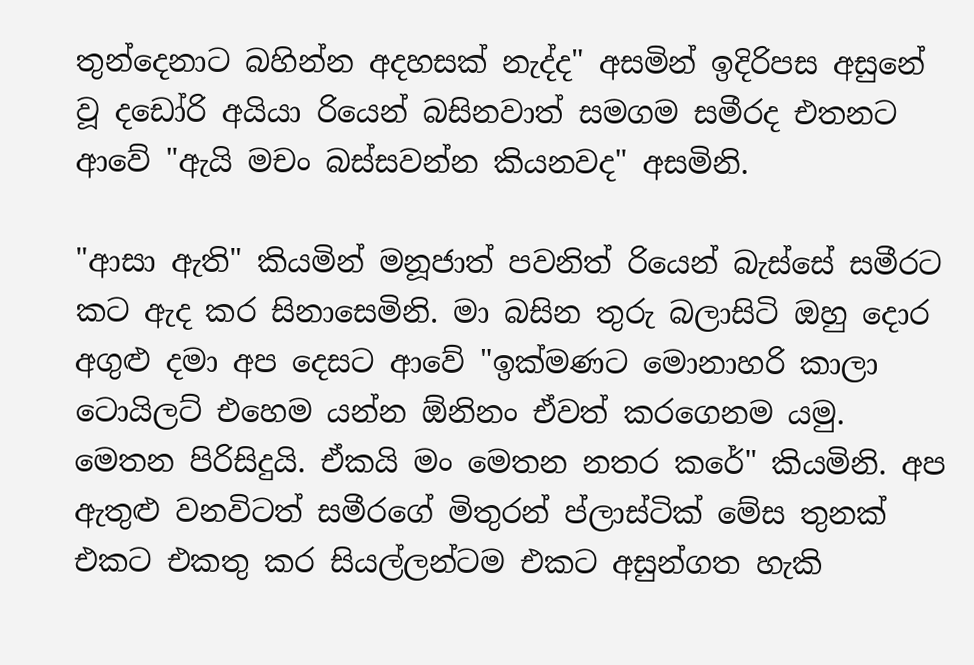තුන්දෙනාට බහින්න අදහසක් නැද්ද" අසමින් ඉදිරිපස අසුනේ වූ දඩෝරි අයියා රියෙන් බසිනවාත් සමගම සමීරද එතනට ආවේ "ඇයි මචං බස්සවන්න කියනවද" අසමිනි.

"ආසා ඇති" කියමින් මනූජාත් පවනිත් රියෙන් බැස්සේ සමීරට කට ඇද කර සිනාසෙමිනි. මා බසින තුරු බලාසිටි ඔහු දොර අගුළු දමා අප දෙසට ආවේ "ඉක්මණට මොනාහරි කාලා ටොයිලට් එහෙම යන්න ඕනිනං ඒවත් කරගෙනම යමු. මෙතන පිරිසිදුයි. ඒකයි මං මෙතන නතර කරේ" කියමිනි. අප ඇතුළු වනවිටත් සමීරගේ මිතුරන් ප්ලාස්ටික් මේස තුනක් එකට එකතු කර සියල්ලන්ටම එකට අසුන්ගත හැකි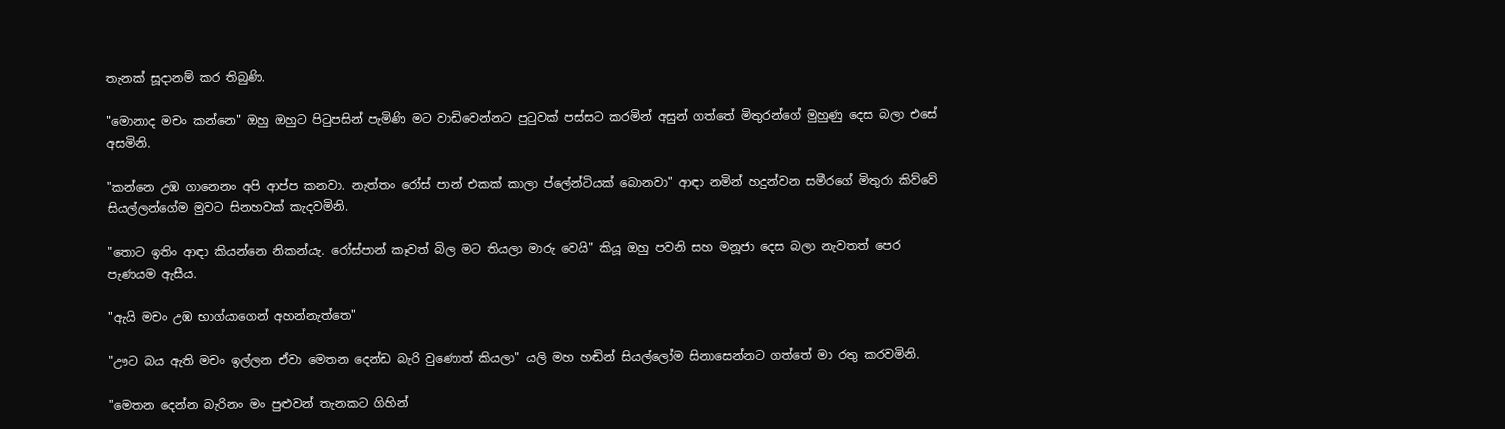තැනක් සූදානම් කර තිබුණි.

"මොනාද මචං කන්නෙ" ඔහු ඔහුට පිටුපසින් පැමිණි මට වාඩිවෙන්නට පුටුවක් පස්සට කරමින් අසුන් ගත්තේ මිතුරන්ගේ මුහුණු දෙස බලා එසේ අසමිනි.

"කන්නෙ උඹ ගානෙනං අපි ආප්ප කනවා. නැත්තං රෝස් පාන් එකක් කාලා ප්ලේන්ටියක් බොනවා" ආඳා නමින් හදුන්වන සමීරගේ මිතුරා කිව්වේ සියල්ලන්ගේම මුවට සිනහවක් කැදවමිනි.

"තොට ඉතිං ආඳා කියන්නෙ නිකන්යැ. රෝස්පාන් කෑවත් බිල මට තියලා මාරු වෙයි" කියූ ඔහු පවනි සහ මනූජා දෙස බලා නැවතත් පෙර පැණයම ඇසීය.

"ඇයි මචං උඹ භාග්යාගෙන් අහන්නැත්තෙ"

"ඌට බය ඇති මචං ඉල්ලන ඒවා මෙතන දෙන්ඩ බැරි වුණොත් කියලා" යලි මහ හඬින් සියල්ලෝම සිනාසෙන්නට ගත්තේ මා රතු කරවමිනි.

"මෙතන දෙන්න බැරිනං මං පුළුවන් තැනකට ගිහින්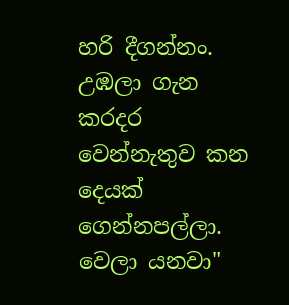හරි දීගන්නං. උඹලා ගැන කරදර වෙන්නැතුව කන දෙයක් ගෙන්නපල්ලා. වෙලා යනවා"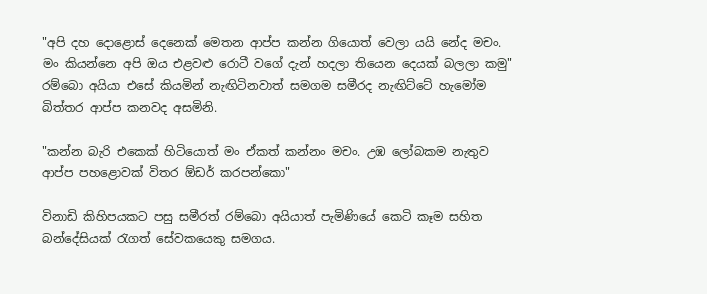"අපි දහ දොළොස් දෙනෙක් මෙතන ආප්ප කන්න ගියොත් වෙලා යයි නේද මචං. මං කියන්නෙ අපි ඔය එළවළු රොටී වගේ දැන් හදලා තියෙන දෙයක් බලලා කමු" රම්බො අයියා එසේ කියමින් නැඟිටිනවාත් සමගම සමීරද නැඟිට්ටේ හැමෝම බිත්තර ආප්ප කනවද අසමිනි.

"කන්න බැරි එකෙක් හිටියොත් මං ඒකත් කන්නං මචං. උඹ ලෝබකම නැතුව ආප්ප පහළොවක් විතර ඕඩර් කරපන්කො"

විනාඩි කිහිපයකට පසු සමීරත් රම්බො අයියාත් පැමිණියේ කෙටි කෑම සහිත බන්දේසියක් රැගත් සේවකයෙකු සමගය.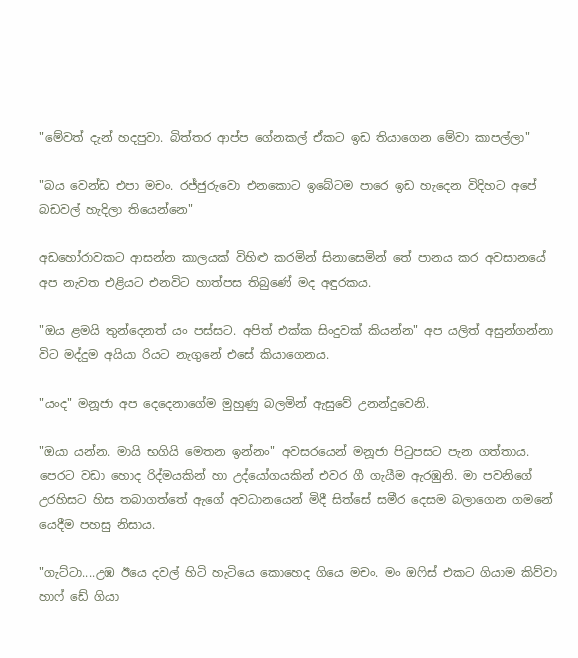"මේවත් දැන් හදපුවා. බිත්තර ආප්ප ගේනකල් ඒකට ඉඩ තියාගෙන මේවා කාපල්ලා"

"බය වෙන්ඩ එපා මචං. රජ්ජුරුවො එනකොට ඉබේටම පාරෙ ඉඩ හැදෙන විදිහට අපේ බඩවල් හැදිලා තියෙන්නෙ"

අඩහෝරාවකට ආසන්න කාලයක් විහිළු කරමින් සිනාසෙමින් තේ පානය කර අවසානයේ අප නැවත එළියට එනවිට හාත්පස තිබුණේ මද අඳුරකය.

"ඔය ළමයි තුන්දෙනත් යං පස්සට. අපිත් එක්ක සිංදුවක් කියන්න" අප යලිත් අසුන්ගන්නා විට මද්දුම අයියා රියට නැගුනේ එසේ කියාගෙනය.

"යංද" මනූජා අප දෙදෙනාගේම මුහුණු බලමින් ඇසුවේ උනන්දුවෙනි.

"ඔයා යන්න. මායි භගියි මෙතන ඉන්නං" අවසරයෙන් මනූජා පිටුපසට පැන ගත්තාය. පෙරට වඩා හොද රිද්මයකින් හා උද්යෝගයකින් එවර ගී ගැයීම ඇරඹුනි. මා පවනිගේ උරහිසට හිස තබාගත්තේ ඇගේ අවධානයෙන් මිදී සිත්සේ සමීර දෙසම බලාගෙන ගමනේ යෙදීම පහසු නිසාය.

"ගැට්ටා....උඹ ඊයෙ දවල් හිටි හැටියෙ කොහෙද ගියෙ මචං. මං ඔෆිස් එකට ගියාම කිව්වා හාෆ් ඩේ ගියා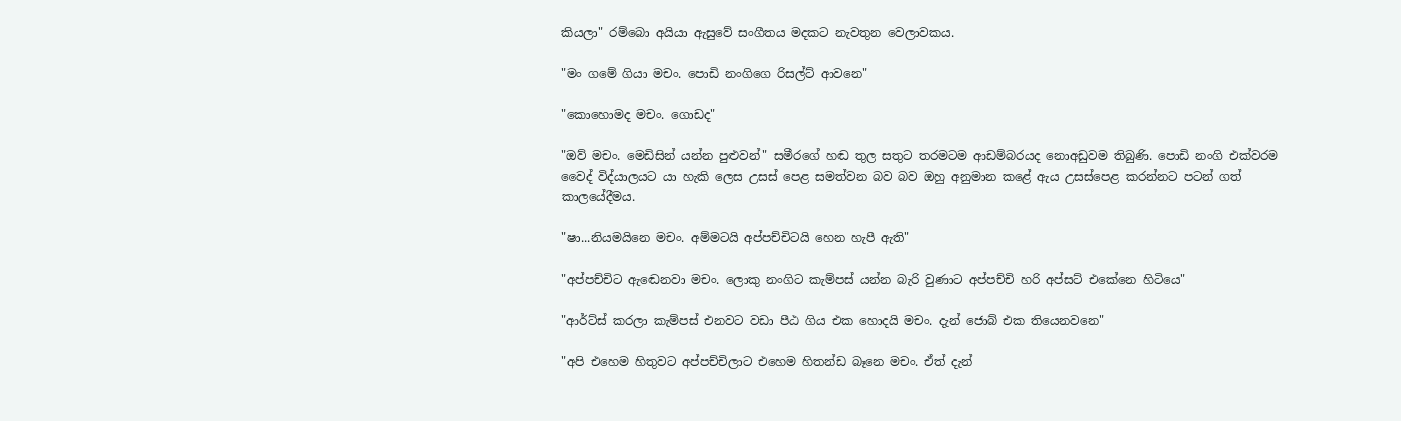කියලා" රම්බො අයියා ඇසුවේ සංගීතය මදකට නැවතුන වෙලාවකය.

"මං ගමේ ගියා මචං. පොඩි නංගිගෙ රිසල්ට් ආවනෙ"

"කොහොමද මචං. ගොඩද"

"ඔව් මචං. මෙඩිසින් යන්න පුළුවන්" සමීරගේ හඬ තුල සතුට තරමටම ආඩම්බරයද නොඅඩුවම තිබුණි. පොඩි නංගි එක්වරම වෛද් විද්යාලයට යා හැකි ලෙස උසස් පෙළ සමත්වන බව බව ඔහු අනුමාන කළේ ඇය උසස්පෙළ කරන්නට පටන් ගත් කාලයේදීමය.

"ෂා...නියමයිනෙ මචං. අම්මටයි අප්පච්චිටයි හෙන හැපී ඇති"

"අප්පච්චිට ඇඬෙනවා මචං. ලොකු නංගිට කැම්පස් යන්න බැරි වුණාට අප්පච්චි හරි අප්සට් එකේනෙ හිටියෙ"

"ආර්ට්ස් කරලා කැම්පස් එනවට වඩා පීඨ ගිය එක හොදයි මචං. දැන් ජොබ් එක තියෙනවනෙ"

"අපි එහෙම හිතුවට අප්පච්චිලාට එහෙම හිතන්ඩ බෑනෙ මචං. ඒත් දැන්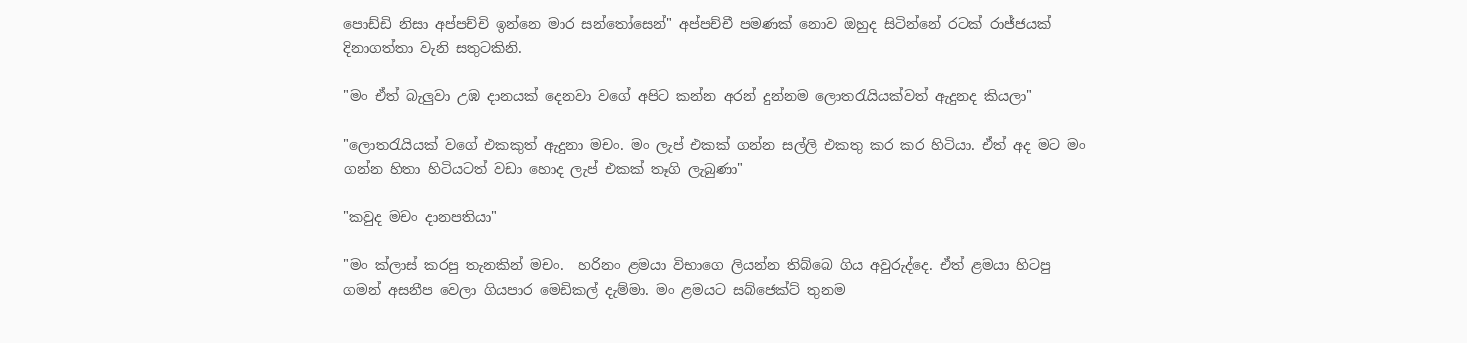පොඩ්ඩි නිසා අප්පච්චි ඉන්නෙ මාර සන්තෝසෙන්" අප්පච්චී පමණක් නොව ඔහුද සිටින්නේ රටක් රාජ්ජයක් දිනාගත්තා වැනි සතුටකිනි.

"මං ඒත් බැලුවා උඹ දානයක් දෙනවා වගේ අපිට කන්න අරන් දුන්නම ලොතරැයියක්වත් ඇදුනද කියලා"

"ලොතරැයියක් වගේ එකකුත් ඇදුනා මචං. මං ලැප් එකක් ගන්න සල්ලි එකතු කර කර හිටියා. ඒත් අද මට මං ගන්න හිතා හිටියටත් වඩා හොද ලැප් එකක් තෑගි ලැබුණා"

"කවුද මචං දානපතියා"

"මං ක්ලාස් කරපු තැනකින් මචං.  හරිනං ළමයා විභාගෙ ලියන්න තිබ්බෙ ගිය අවුරුද්දෙ. ඒත් ළමයා හිටපු ගමන් අසනීප වෙලා ගියපාර මෙඩිකල් දැම්මා. මං ළමයට සබ්ජෙක්ට් තුනම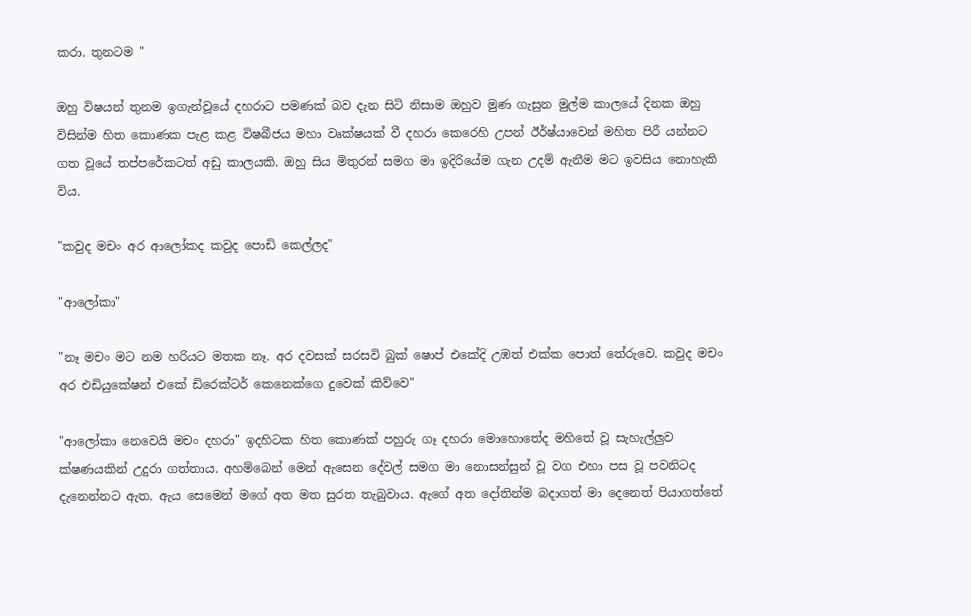කරා. තුනටම "

ඔහු විෂයන් තුනම ඉගැන්වූයේ දහරාට පමණක් බව දැන සිටි නිසාම ඔහුව මුණ ගැසුන මුල්ම කාලයේ දිනක ඔහු විසින්ම හිත කොණක පැළ කළ විෂබීජය මහා වෘක්ෂයක් වී දහරා කෙරෙහි උපන් ඊර්ෂ්යාවෙන් මහිත පිරී යන්නට ගත වූයේ තප්පරේකටත් අඩු කාලයකි. ඔහු සිය මිතුරන් සමග මා ඉදිරියේම ගැන උදම් ඇනීම මට ඉවසිය නොහැකි විය.

"කවුද මචං අර ආලෝකද කවුද පොඩි කෙල්ලද"

"ආලෝකා"

"නෑ මචං මට නම හරියට මතක නෑ. අර දවසක් සරසවි බුක් ෂොප් එකේදි උඹත් එක්ක පොත් තේරුවෙ. කවුද මචං අර එඩියුකේෂන් එකේ ඩිරෙක්ටර් කෙනෙක්ගෙ දුවෙක් කිව්වෙ"

"ආලෝකා නෙවෙයි මචං දහරා" ඉදහිටක හිත කොණක් පහුරු ගෑ දහරා මොහොතේද මහිතේ වූ සැහැල්ලුව ක්ෂණයකින් උදුරා ගත්තාය. අහම්බෙන් මෙන් ඇසෙන දේවල් සමග මා නොසන්සුන් වූ වග එහා පස වූ පවනිටද දැනෙන්නට ඇත. ඇය සෙමෙන් මගේ අත මත සුරත තැබුවාය. ඇගේ අත දෝතින්ම බදාගත් මා දෙනෙත් පියාගත්තේ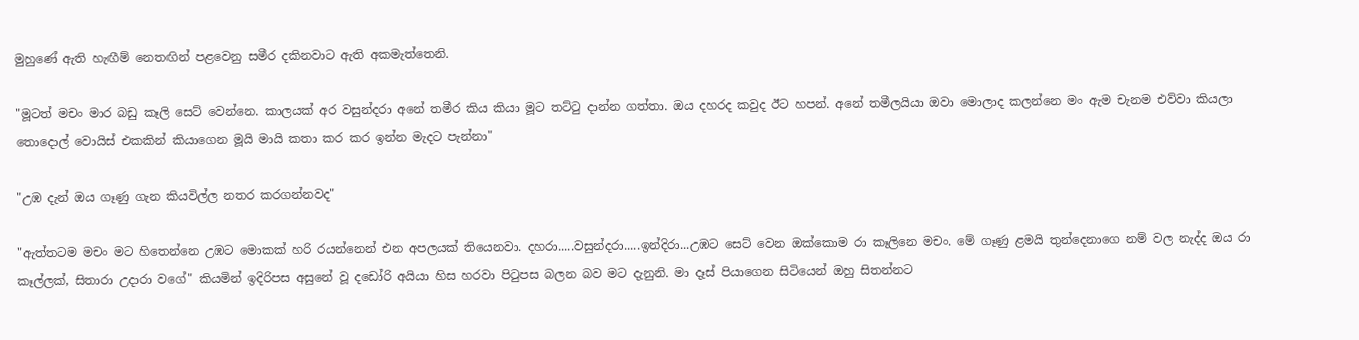මුහුණේ ඇති හැඟීම් නෙතඟින් පළවෙනු සමීර දකිනවාට ඇති අකමැත්තෙනි.

"මූටත් මචං මාර බඩු කෑලි සෙට් වෙන්නෙ. කාලයක් අර වසුන්දරා අනේ තමීර කිය කියා මූට තට්ටු දාන්න ගත්තා. ඔය දහරද කවුද ඊට හපන්. අනේ තමීලයියා ඔවා මොලාද කලන්නෙ මං ඇම චැනම එව්වා කියලා තොදොල් වොයිස් එකකින් කියාගෙන මූයි මායි කතා කර කර ඉන්න මැදට පැන්නා"

"උඹ දැන් ඔය ගෑණු ගැන කියවිල්ල නතර කරගන්නවද"

"ඇත්තටම මචං මට හිතෙන්නෙ උඹට මොකක් හරි රයන්නෙන් එන අපලයක් තියෙනවා. දහරා.....වසුන්දරා.....ඉන්දිරා...උඹට සෙට් වෙන ඔක්කොම රා කෑලිනෙ මචං. මේ ගෑණු ළමයි තුන්දෙනාගෙ නම් වල නැද්ද ඔය රා කෑල්ලක්, සිතාරා උදාරා වගේ" කියමින් ඉදිරිපස අසුනේ වූ දඩෝරි අයියා හිස හරවා පිටුපස බලන බව මට දැනුනි. මා දෑස් පියාගෙන සිටියෙන් ඔහු සිතන්නට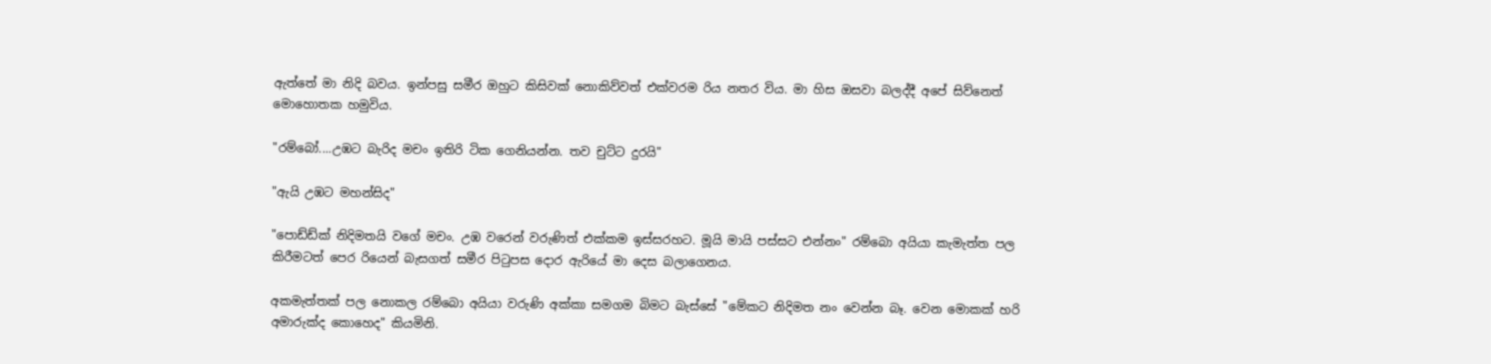ඇත්තේ මා නිදි බවය. ඉන්පසු සමීර ඔහුට කිසිවක් නොකිව්වත් එක්වරම රිය නතර විය. මා හිස ඔසවා බලද්දී අපේ සිව්නෙත් මොහොතක හමුවිය.

"රම්බෝ....උඹට බැරිද මචං ඉතිරි ටික ගෙනියන්න. තව චුට්ට දුරයි"

"ඇයි උඹට මහන්සිද"

"පොඩ්ඩ්ක් නිදිමතයි වගේ මචං. උඹ වරෙන් වරුණිත් එක්කම ඉස්සරහට. මූයි මායි පස්සට එන්නං" රම්බො අයියා කැමැත්ත පල කිරීමටත් පෙර රියෙන් බැසගත් සමීර පිටුපස දොර ඇරියේ මා දෙස බලාගෙනය.

අකමැත්තක් පල නොකල රම්බො අයියා වරුණි අක්කා සමගම බිමට බැස්සේ "මේකට නිදිමත නං වෙන්න බෑ. වෙන මොකක් හරි අමාරුක්ද කොහෙද" කියමිනි.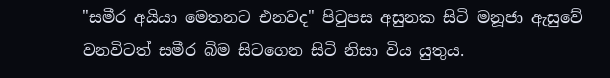"සමීර අයියා මෙතනට එනවද" පිටුපස අසුනක සිටි මනූජා ඇසුවේ වනවිටත් සමීර බිම සිටගෙන සිටි නිසා විය යුතුය.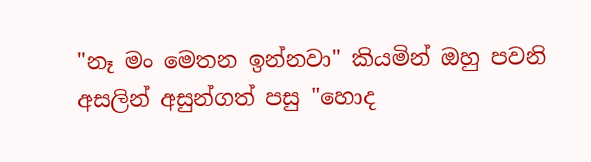"නෑ මං මෙතන ඉන්නවා" කියමින් ඔහු පවනි අසලින් අසුන්ගත් පසු "හොද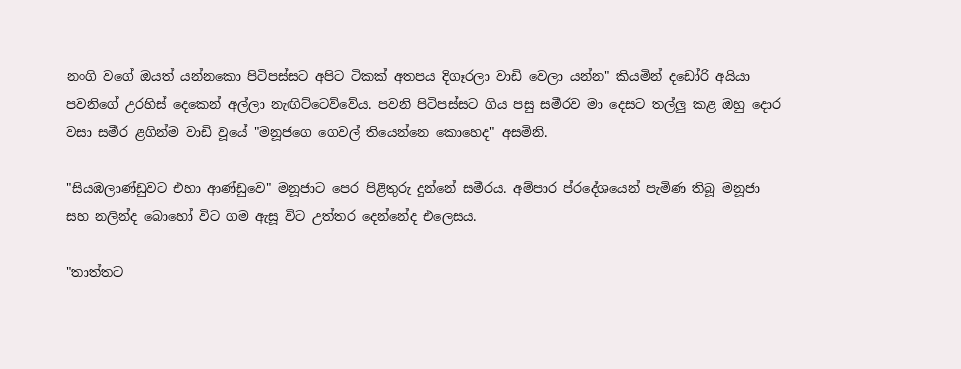නංගි වගේ ඔයත් යන්නකො පිටිපස්සට අපිට ටිකක් අතපය දිගෑරලා වාඩි වෙලා යන්න" කියමින් දඩෝරි අයියා පවනිගේ උරහිස් දෙකෙන් අල්ලා නැඟිට්ටෙව්වේය. පවනි පිටිපස්සට ගිය පසු සමීරව මා දෙසට තල්ලු කළ ඔහු දොර වසා සමීර ළගින්ම වාඩි වූයේ "මනූජගෙ ගෙවල් තියෙන්නෙ කොහෙද" අසමිනි.

"සියඹලාණ්ඩුවට එහා ආණ්ඩුවෙ" මනූජාට පෙර පිළිතුරු දුන්නේ සමීරය. අම්පාර ප්රදේශයෙන් පැමිණ තිබූ මනූජා සහ නලින්ද බොහෝ විට ගම ඇසූ විට උත්තර දෙන්නේද එලෙසය.

"තාත්තට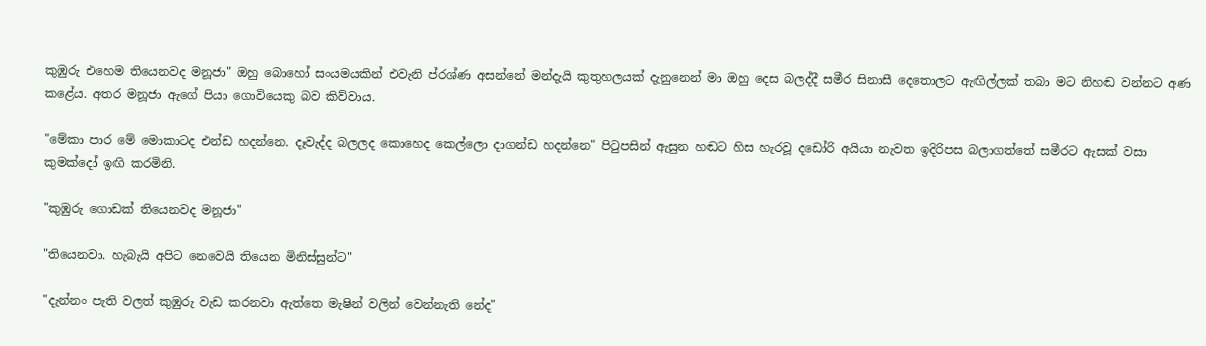කුඹුරු එහෙම තියෙනවද මනූජා" ඔහු බොහෝ සංයමයකින් එවැනි ප්රශ්ණ අසන්නේ මන්දැයි කුතුහලයක් දැනුනෙන් මා ඔහු දෙස බලද්දී සමීර සිනාසී දෙතොලට ඇඟිල්ලක් තබා මට නිහඬ වන්නට අණ කළේය. අතර මනූජා ඇගේ පියා ගොවියෙකු බව කිව්වාය.

"මේකා පාර මේ මොකාටද එන්ඩ හදන්නෙ. දෑවැද්ද බලලද කොහෙද කෙල්ලො දාගන්ඩ හදන්නෙ" පිටුපසින් ඇසුන හඬට හිස හැරවූ දඩෝරි අයියා නැවත ඉදිරිපස බලාගත්තේ සමීරට ඇසක් වසා කුමක්දෝ ඉඟි කරමිනි.

"කුඹුරු ගොඩක් තියෙනවද මනූජා"

"තියෙනවා. හැබැයි අපිට නෙවෙයි තියෙන මිනිස්සුන්ට"

"දැන්නං පැති වලත් කුඹුරු වැඩ කරනවා ඇත්තෙ මැෂින් වලින් වෙන්නැති නේද"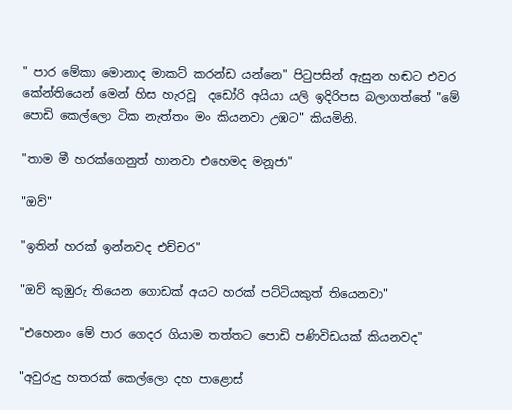" පාර මේකා මොනාද මාකට් කරන්ඩ යන්නෙ" පිටුපසින් ඇසුන හඬට එවර කේන්තියෙන් මෙන් හිස හැරවූ  දඩෝරි අයියා යලි ඉදිරිපස බලාගත්තේ "මේ පොඩි කෙල්ලො ටික නැත්තං මං කියනවා උඹට" කියමිනි.

"තාම මී හරක්ගෙනුත් හානවා එහෙමද මනූජා"

"ඔව්"

"ඉතින් හරක් ඉන්නවද එච්චර"

"ඔව් කුඹුරු තියෙන ගොඩක් අයට හරක් පට්ටියකුත් තියෙනවා"

"එහෙනං මේ පාර ගෙදර ගියාම තත්තට පොඩි පණිවිඩයක් කියනවද"

"අවුරුදු හතරක් කෙල්ලො දහ පාළොස්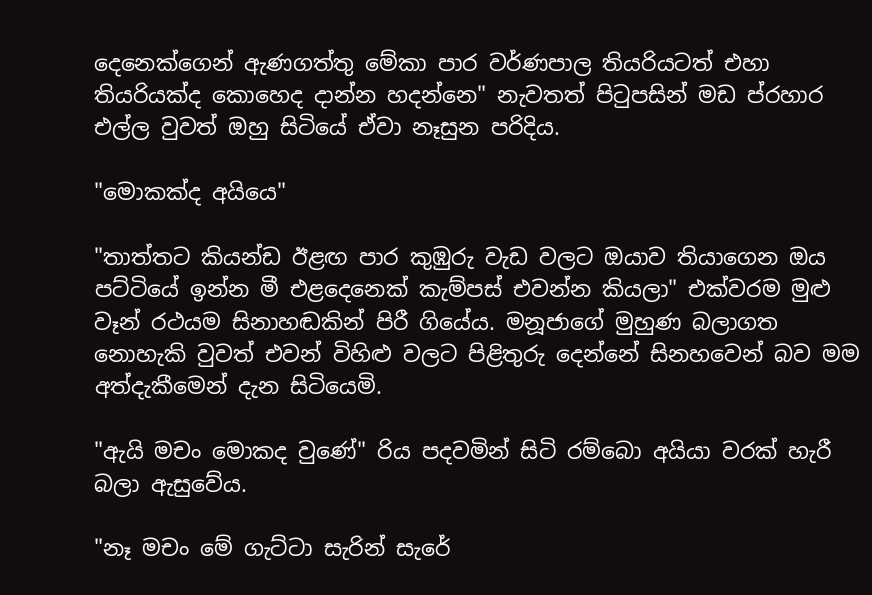දෙනෙක්ගෙන් ඇණගත්තු මේකා පාර වර්ණපාල තියරියටත් එහා තියරියක්ද කොහෙද දාන්න හදන්නෙ" නැවතත් පිටුපසින් මඩ ප්රහාර එල්ල වුවත් ඔහු සිටියේ ඒවා නෑසුන පරිදිය.

"මොකක්ද අයියෙ"

"තාත්තට කියන්ඩ ඊළඟ පාර කුඹුරු වැඩ වලට ඔයාව තියාගෙන ඔය පට්ටියේ ඉන්න මී එළදෙනෙක් කැම්පස් එවන්න කියලා" එක්වරම මුළු වෑන් රථයම සිනාහඬකින් පිරී ගියේය. මනූජාගේ මුහුණ බලාගත නොහැකි වුවත් එවන් විහිළු වලට පිළිතුරු දෙන්නේ සිනහවෙන් බව මම අත්දැකීමෙන් දැන සිටියෙමි.

"ඇයි මචං මොකද වුණේ" රිය පදවමින් සිටි රම්බො අයියා වරක් හැරී බලා ඇසුවේය.

"නෑ මචං මේ ගැට්ටා සැරින් සැරේ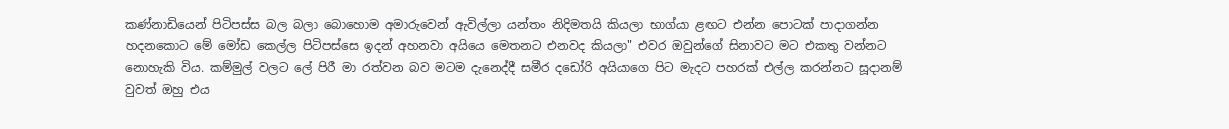කණ්නාඩියෙන් පිටිපස්ස බල බලා බොහොම අමාරුවෙන් ඇවිල්ලා යන්තං නිදිමතයි කියලා භාග්යා ළඟට එන්න පොටක් පාදාගන්න හදනකොට මේ මෝඩ කෙල්ල පිටිපස්සෙ ඉදන් අහනවා අයියෙ මෙතනට එනවද කියලා" එවර ඔවුන්ගේ සිනාවට මට එකතු වන්නට නොහැකි විය. කම්මුල් වලට ලේ පිරී මා රත්වන බව මටම දැනෙද්දී සමීර දඩෝරි අයියාගෙ පිට මැදට පහරක් එල්ල කරන්නට සූදානම් වුවත් ඔහු එය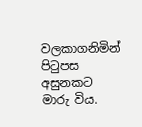වලකාගනිමින් පිටුපස අසුනකට මාරු විය.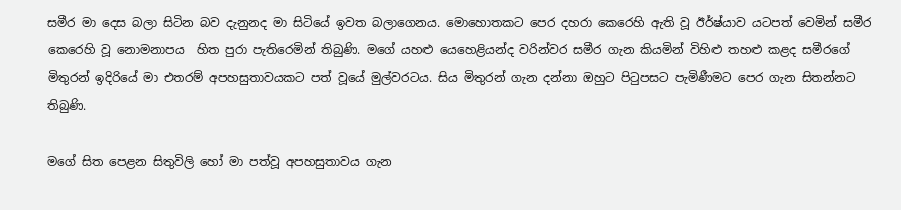සමීර මා දෙස බලා සිටින බව දැනුනද මා සිටියේ ඉවත බලාගෙනය. මොහොතකට පෙර දහරා කෙරෙහි ඇති වූ ඊර්ෂ්යාව යටපත් වෙමින් සමීර කෙරෙහි වූ නොමනාපය  හිත පුරා පැතිරෙමින් තිබුණි. මගේ යහළු යෙහෙළියන්ද වරින්වර සමීර ගැන කියමින් විහිළු තහළු කළද සමීරගේ මිතුරන් ඉදිරියේ මා එතරම් අපහසුතාවයකට පත් වූයේ මුල්වරටය. සිය මිතුරන් ගැන දන්නා ඔහුට පිටුපසට පැමිණීමට පෙර ගැන සිතන්නට තිබුණි.

මගේ සිත පෙළන සිතුවිලි හෝ මා පත්වූ අපහසුතාවය ගැන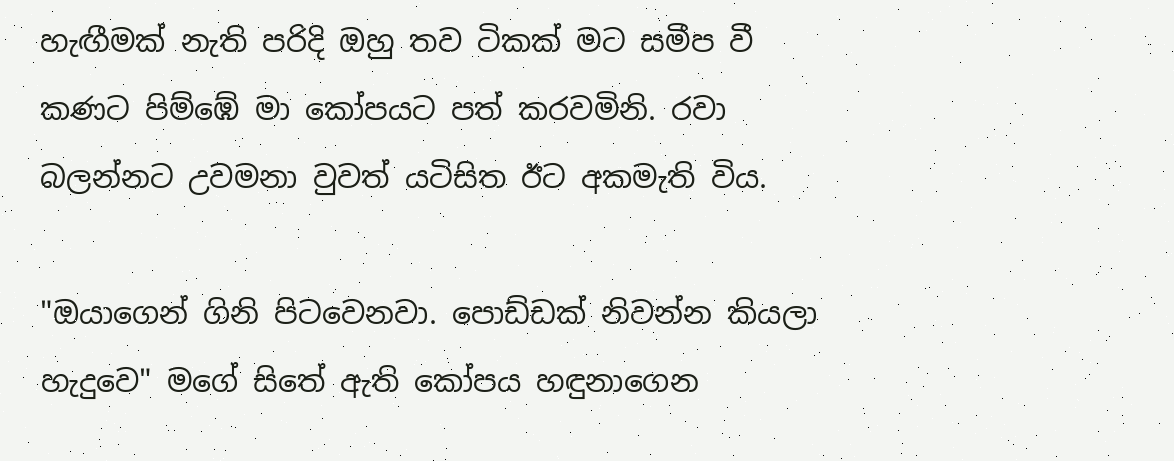හැඟීමක් නැති පරිදි ඔහු තව ටිකක් මට සමීප වී කණට පිම්ඹේ මා කෝපයට පත් කරවමිනි. රවා බලන්නට උවමනා වුවත් යටිසිත ඊට අකමැති විය.

"ඔයාගෙන් ගිනි පිටවෙනවා. පොඩ්ඩක් නිවන්න කියලා හැදුවෙ" මගේ සිතේ ඇති කෝපය හඳුනාගෙන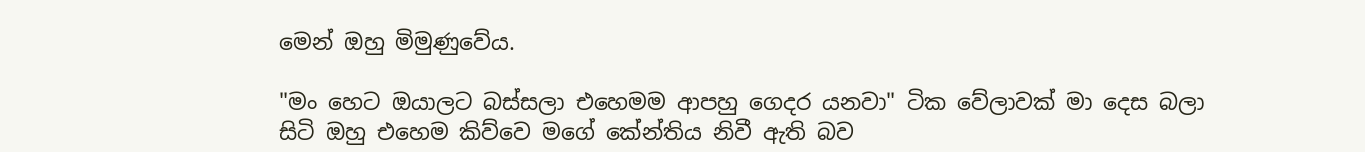මෙන් ඔහු මිමුණුවේය.

"මං හෙට ඔයාලට බස්සලා එහෙමම ආපහු ගෙදර යනවා" ටික වේලාවක් මා දෙස බලා සිටි ඔහු එහෙම කිව්වෙ මගේ කේන්තිය නිවී ඇති බව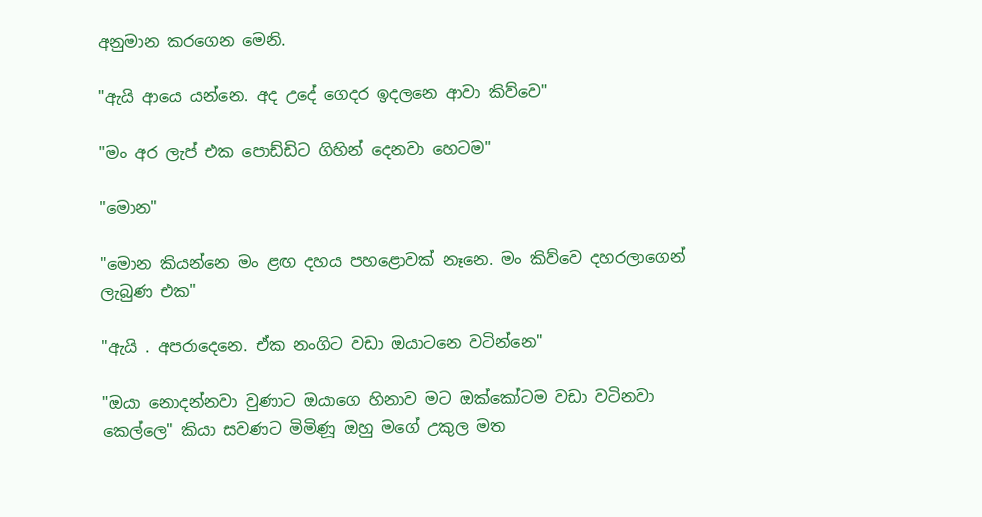අනුමාන කරගෙන මෙනි.

"ඇයි ආයෙ යන්නෙ. අද උදේ ගෙදර ඉදලනෙ ආවා කිව්වෙ"

"මං අර ලැප් එක පොඩ්ඩිට ගිහින් දෙනවා හෙටම"

"මොන"

"මොන කියන්නෙ මං ළඟ දහය පහළොවක් නෑනෙ. මං කිව්වෙ දහරලාගෙන් ලැබුණ එක"

"ඇයි . අපරාදෙනෙ. ඒක නංගිට වඩා ඔයාටනෙ වටින්නෙ"

"ඔයා නොදන්නවා වුණාට ඔයාගෙ හිනාව මට ඔක්කෝටම වඩා වටිනවා කෙල්ලෙ" කියා සවණට මිමිණූ ඔහු මගේ උකුල මත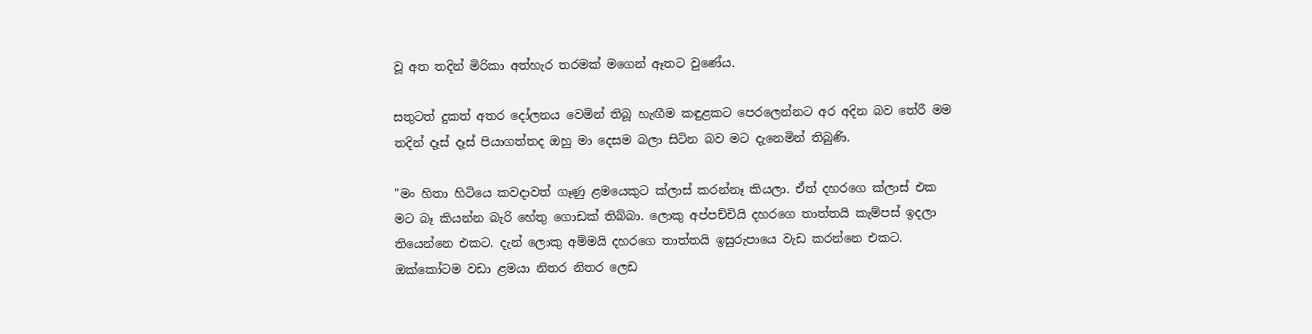වූ අත තදින් මිරිකා අත්හැර තරමක් මගෙන් ඈතට වුණේය.

සතුටත් දුකත් අතර දෝලනය වෙමින් තිබූ හැඟීම කඳුළකට පෙරලෙන්නට අර අදින බව තේරී මම තදින් දෑස් දෑස් පියාගත්තද ඔහු මා දෙසම බලා සිටින බව මට දැනෙමින් තිබුණි.

"මං හිතා හිටියෙ කවදාවත් ගෑණු ළමයෙකුට ක්ලාස් කරන්නෑ කියලා. ඒත් දහරගෙ ක්ලාස් එක මට බෑ කියන්න බැරි හේතු ගොඩක් තිබ්බා. ලොකු අප්පච්චියි දහරගෙ තාත්තයි කැම්පස් ඉදලා තියෙන්නෙ එකට. දැන් ලොකු අම්මයි දහරගෙ තාත්තයි ඉසුරුපායෙ වැඩ කරන්නෙ එකට. ඔක්කෝටම වඩා ළමයා නිතර නිතර ලෙඩ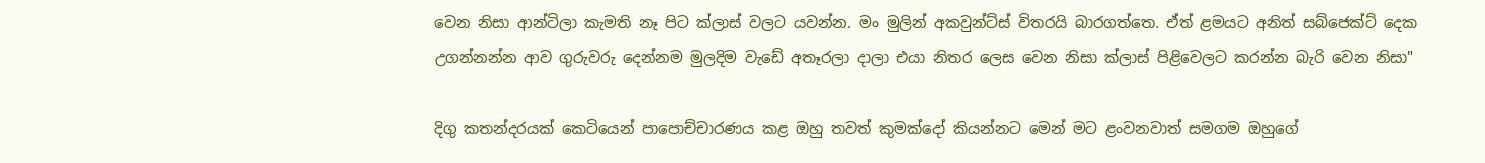වෙන නිසා ආන්ටිලා කැමති නෑ පිට ක්ලාස් වලට යවන්න. මං මුලින් අකවුන්ට්ස් විතරයි බාරගත්තෙ. ඒත් ළමයට අනිත් සබ්ජෙක්ට් දෙක උගන්නන්න ආව ගුරුවරු දෙන්නම මුලදිම වැඩේ අතෑරලා දාලා එයා නිතර ලෙස වෙන නිසා ක්ලාස් පිළිවෙලට කරන්න බැරි වෙන නිසා"

දිගු කතන්දරයක් කෙටියෙන් පාපොච්චාරණය කළ ඔහු තවත් කුමක්දෝ කියන්නට මෙන් මට ළංවනවාත් සමගම ඔහුගේ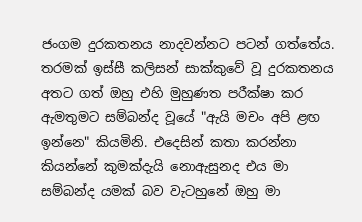ජංගම දුරකතනය නාදවන්නට පටන් ගත්තේය. තරමක් ඉස්සී කලිසන් සාක්කුවේ වූ දුරකතනය අතට ගත් ඔහු එහි මුහුණත පරීක්ෂා කර ඇමතුමට සම්බන්ද වූයේ "ඇයි මචං අපි ළඟ ඉන්නෙ" කියමිනි. එදෙසින් කතා කරන්නා කියන්නේ කුමක්දැයි නොඇසුනද එය මා සම්බන්ද යමක් බව වැටහුනේ ඔහු මා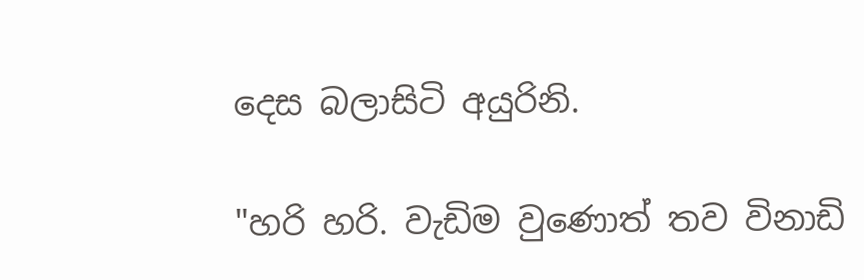දෙස බලාසිටි අයුරිනි.

"හරි හරි. වැඩිම වුණොත් තව විනාඩි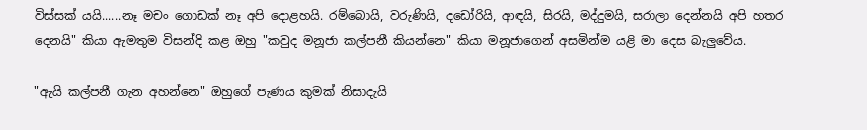විස්සක් යයි......නෑ මචං ගොඩක් නෑ අපි දොළහයි. රම්බොයි, වරුණියි, දඩෝරියි, ආඳයි, සිරයි, මද්දුමයි, සරාලා දෙන්නයි අපි හතර දෙනයි" කියා ඇමතුම විසන්දි කළ ඔහු "කවුද මනූජා කල්පනී කියන්නෙ" කියා මනූජාගෙන් අසමින්ම යළි මා දෙස බැලුවේය.

"ඇයි කල්පනී ගැන අහන්නෙ" ඔහුගේ පැණය කුමක් නිසාදැයි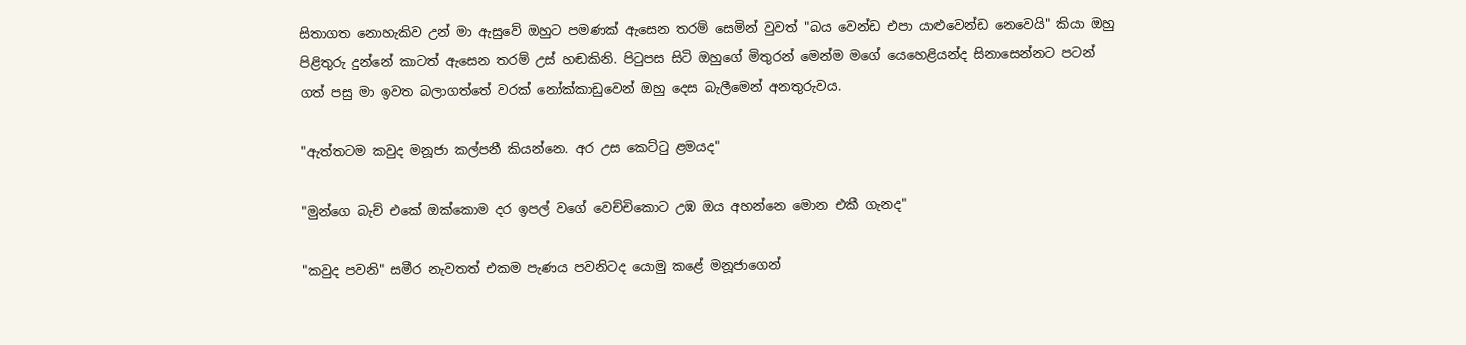සිතාගත නොහැකිව උන් මා ඇසුවේ ඔහුට පමණක් ඇසෙන තරම් සෙමින් වුවත් "බය වෙන්ඩ එපා යාළුවෙන්ඩ නෙවෙයි" කියා ඔහු පිළිතුරු දුන්නේ කාටත් ඇසෙන තරම් උස් හඬකිනි. පිටුපස සිටි ඔහුගේ මිතුරන් මෙන්ම මගේ යෙහෙළියන්ද සිනාසෙන්නට පටන් ගත් පසු මා ඉවත බලාගත්තේ වරක් නෝක්කාඩුවෙන් ඔහු දෙස බැලීමෙන් අනතුරුවය.

"ඇත්තටම කවුද මනූජා කල්පනී කියන්නෙ. අර උස කෙට්ටු ළමයද"

"මුන්ගෙ බැච් එකේ ඔක්කොම දර ඉපල් වගේ වෙච්චිකොට උඹ ඔය අහන්නෙ මොන එකී ගැනද"

"කවුද පවනි" සමීර නැවතත් එකම පැණය පවනිටද යොමු කළේ මනූජාගෙන්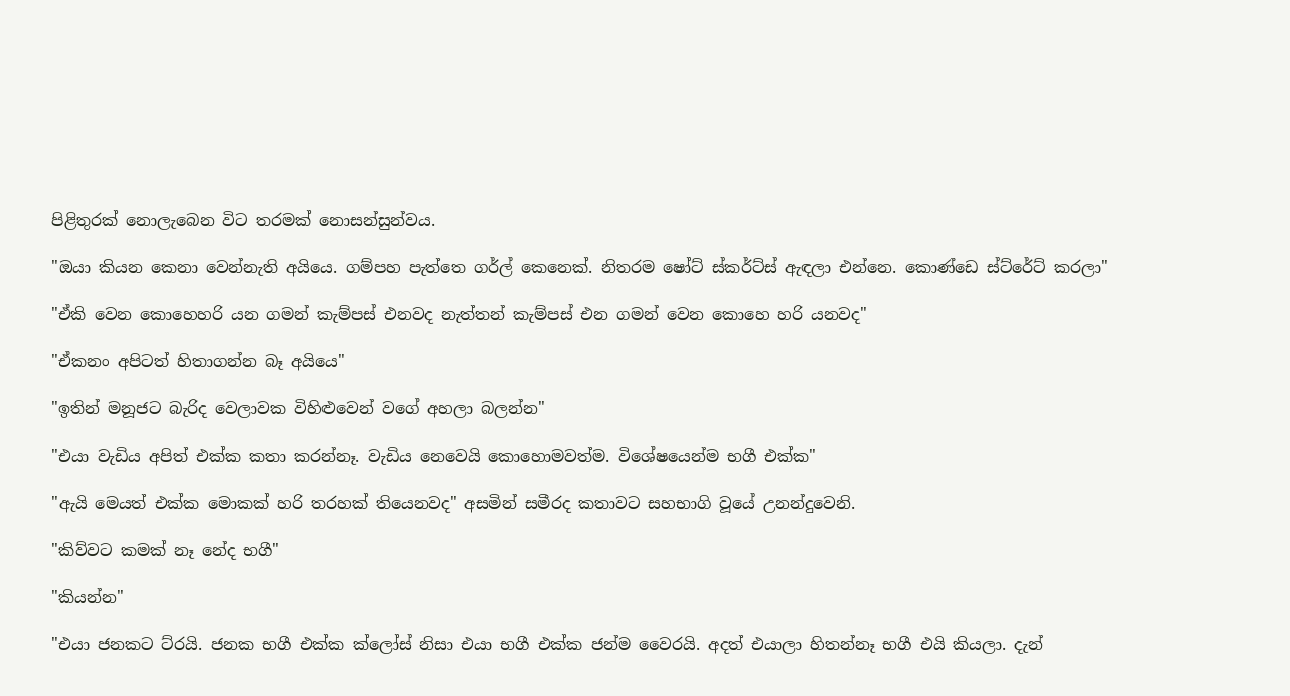පිළිතුරක් නොලැබෙන විට තරමක් නොසන්සුන්වය.

"ඔයා කියන කෙනා වෙන්නැති අයියෙ. ගම්පහ පැත්තෙ ගර්ල් කෙනෙක්. නිතරම ෂෝට් ස්කර්ට්ස් ඇඳලා එන්නෙ. කොණ්ඩෙ ස්ට්රේට් කරලා"

"ඒකි වෙන කොහෙහරි යන ගමන් කැම්පස් එනවද නැත්තන් කැම්පස් එන ගමන් වෙන කොහෙ හරි යනවද"

"ඒකනං අපිටත් හිතාගන්න බෑ අයියෙ"

"ඉතින් මනූජට බැරිද වෙලාවක විහිළුවෙන් වගේ අහලා බලන්න"

"එයා වැඩිය අපිත් එක්ක කතා කරන්නෑ. වැඩිය නෙවෙයි කොහොමවත්ම. විශේෂයෙන්ම භගී එක්ක"

"ඇයි මෙයත් එක්ක මොකක් හරි තරහක් තියෙනවද" අසමින් සමීරද කතාවට සහභාගි වූයේ උනන්දුවෙනි.

"කිව්වට කමක් නෑ නේද භගී"

"කියන්න"

"එයා ජනකට ට්රයි. ජනක භගී එක්ක ක්ලෝස් නිසා එයා භගී එක්ක ජන්ම වෛරයි. අදත් එයාලා හිතන්නෑ භගී එයි කියලා. දැන්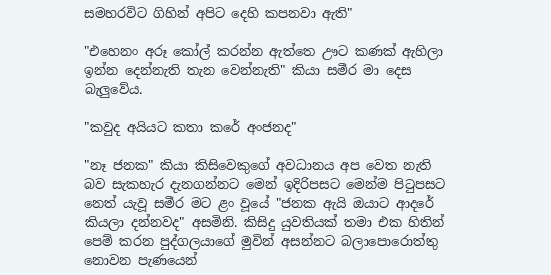සමහරවිට ගිහින් අපිට දෙහි කපනවා ඇති"

"එහෙනං අරූ කෝල් කරන්න ඇත්තෙ ඌට කණක් ඇහිලා ඉන්න දෙන්නැති තැන වෙන්නැති" කියා සමීර මා දෙස බැලුවේය.

"කවුද අයියට කතා කරේ අංජනද"

"නෑ ජනක" කියා කිසිවෙකුගේ අවධානය අප වෙත නැති බව සැකහැර දැනගන්නට මෙන් ඉදිරිපසට මෙන්ම පිටුපසට නෙත් යැවූ සමීර මට ළං වූයේ "ජනක ඇයි ඔයාට ආදරේ කියලා දන්නවද" අසමිනි. කිසිදු යුවතියක් තමා එක හිතින් පෙම් කරන පුද්ගලයාගේ මුවින් අසන්නට බලාපොරොත්තු නොවන පැණයෙන්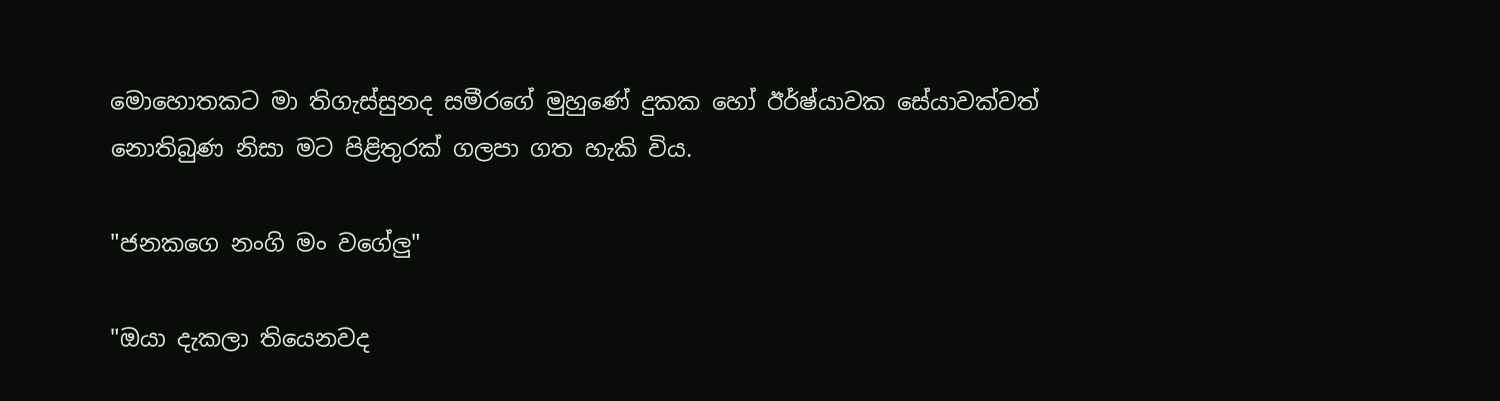මොහොතකට මා තිගැස්සුනද සමීරගේ මුහුණේ දුකක හෝ ඊර්ෂ්යාවක සේයාවක්වත් නොතිබුණ නිසා මට පිළිතුරක් ගලපා ගත හැකි විය.

"ජනකගෙ නංගි මං වගේලු"

"ඔයා දැකලා තියෙනවද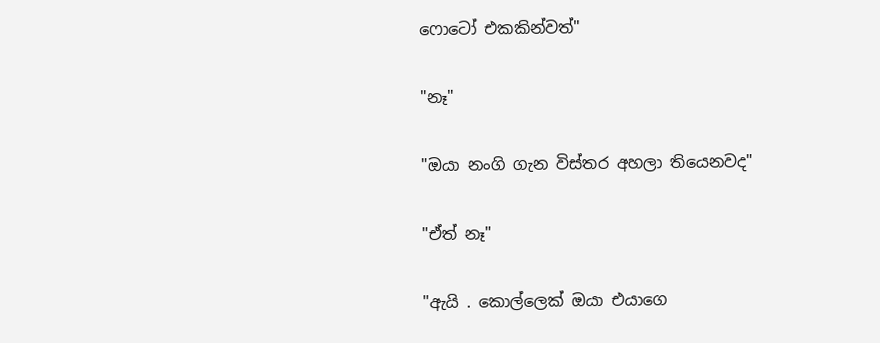ෆොටෝ එකකින්වත්"

"නෑ"

"ඔයා නංගි ගැන විස්තර අහලා තියෙනවද"

"ඒත් නෑ"

"ඇයි . කොල්ලෙක් ඔයා එයාගෙ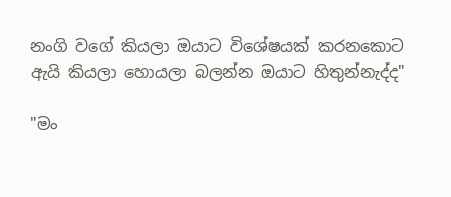නංගි වගේ කියලා ඔයාට විශේෂයක් කරනකොට ඇයි කියලා හොයලා බලන්න ඔයාට හිතුන්නැද්ද"

"මං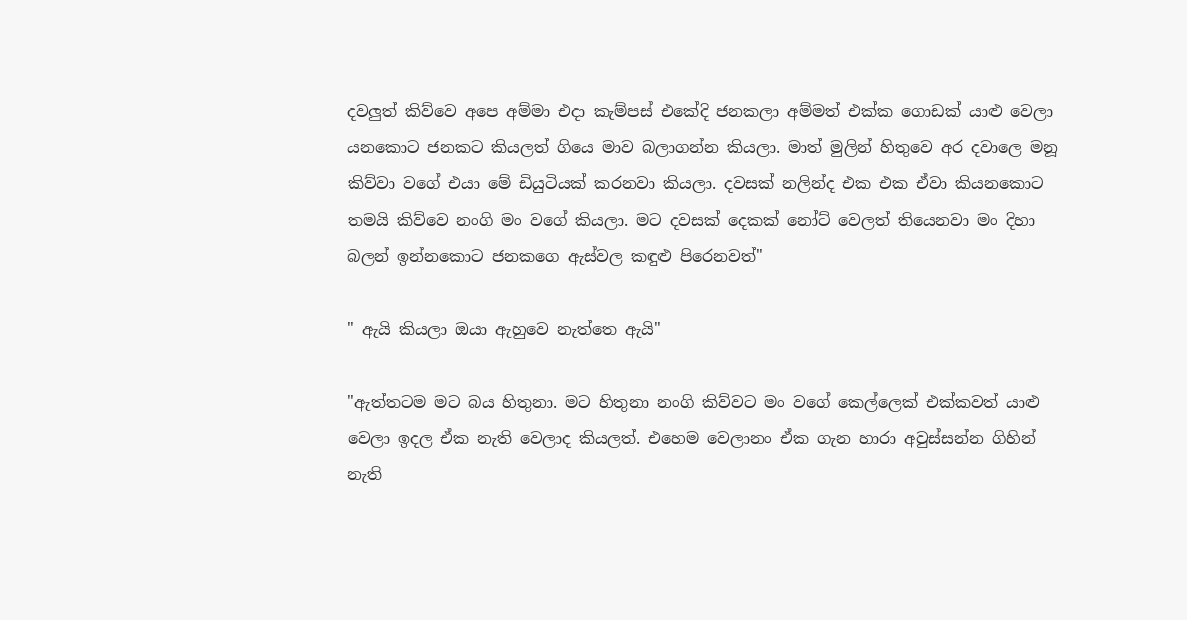දවලුත් කිව්වෙ අපෙ අම්මා එදා කැම්පස් එකේදි ජනකලා අම්මත් එක්ක ගොඩක් යාළු වෙලා යනකොට ජනකට කියලත් ගියෙ මාව බලාගන්න කියලා. මාත් මුලින් හිතුවෙ අර දවාලෙ මනූ කිව්වා වගේ එයා මේ ඩියුටියක් කරනවා කියලා. දවසක් නලින්ද එක එක ඒවා කියනකොට තමයි කිව්වෙ නංගි මං වගේ කියලා. මට දවසක් දෙකක් නෝට් වෙලත් තියෙනවා මං දිහා බලන් ඉන්නකොට ජනකගෙ ඇස්වල කඳුළු පිරෙනවත්"

" ඇයි කියලා ඔයා ඇහුවෙ නැත්තෙ ඇයි"

"ඇත්තටම මට බය හිතුනා. මට හිතුනා නංගි කිව්වට මං වගේ කෙල්ලෙක් එක්කවත් යාළු වෙලා ඉදල ඒක නැති වෙලාද කියලත්. එහෙම වෙලානං ඒක ගැන හාරා අවුස්සන්න ගිහින් නැති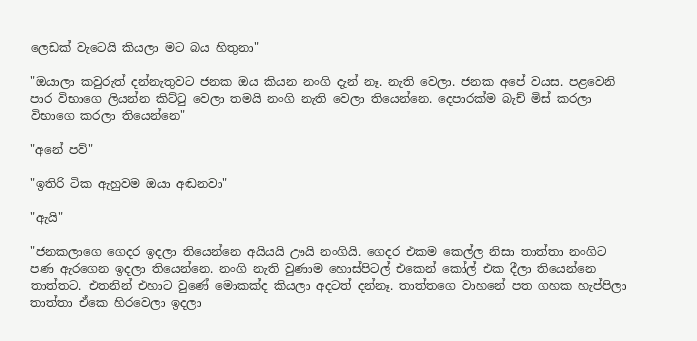ලෙඩක් වැටෙයි කියලා මට බය හිතුනා"

"ඔයාලා කවුරුත් දන්නැතුවට ජනක ඔය කියන නංගි දැන් නෑ. නැති වෙලා. ජනක අපේ වයස. පළවෙනි පාර විභාගෙ ලියන්න කිට්ටු වෙලා තමයි නංගි නැති වෙලා තියෙන්නෙ. දෙපාරක්ම බැච් මිස් කරලා විභාගෙ කරලා තියෙන්නෙ"

"අනේ පව්"

"ඉතිරි ටික ඇහුවම ඔයා අඬනවා"

"ඇයි"

"ජනකලාගෙ ගෙදර ඉදලා තියෙන්නෙ අයියයි ඌයි නංගියි. ගෙදර එකම කෙල්ල නිසා තාත්තා නංගිට පණ ඇරගෙන ඉදලා තියෙන්නෙ. නංගි නැති වුණාම හොස්පිටල් එකෙන් කෝල් එක දීලා තියෙන්නෙ තාත්තට. එතනින් එහාට වුණේ මොකක්ද කියලා අදටත් දන්නෑ. තාත්තගෙ වාහනේ පත ගහක හැප්පිලා තාත්තා ඒකෙ හිරවෙලා ඉදලා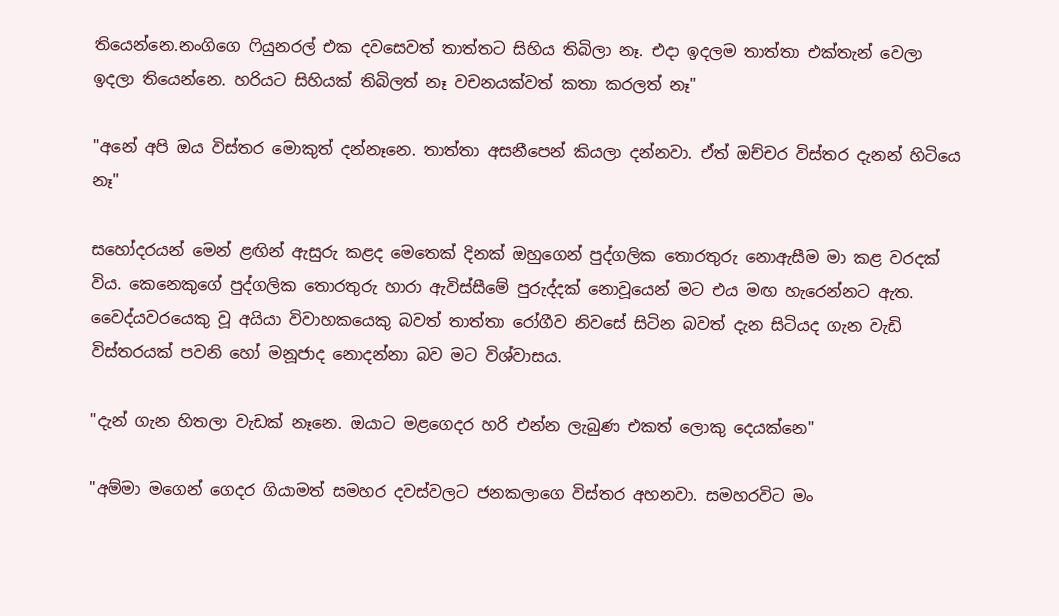තියෙන්නෙ.නංගිගෙ ෆියුනරල් එක දවසෙවත් තාත්තට සිහිය තිබිලා නෑ. එදා ඉදලම තාත්තා එක්තැන් වෙලා ඉදලා තියෙන්නෙ. හරියට සිහියක් තිබිලත් නෑ වචනයක්වත් කතා කරලත් නෑ"

"අනේ අපි ඔය විස්තර මොකුත් දන්නෑනෙ. තාත්තා අසනීපෙන් කියලා දන්නවා. ඒත් ඔච්චර විස්තර දැනන් හිටියෙ නෑ"

සහෝදරයන් මෙන් ළඟින් ඇසුරු කළද මෙතෙක් දිනක් ඔහුගෙන් පුද්ගලික තොරතුරු නොඇසීම මා කළ වරදක් විය. කෙනෙකුගේ පුද්ගලික තොරතුරු හාරා ඇවිස්සීමේ පුරුද්දක් නොවූයෙන් මට එය මඟ හැරෙන්නට ඇත. වෛද්යවරයෙකු වූ අයියා විවාහකයෙකු බවත් තාත්තා රෝගීව නිවසේ සිටින බවත් දැන සිටියද ගැන වැඩි විස්තරයක් පවනි හෝ මනූජාද නොදන්නා බව මට විශ්වාසය.

"දැන් ගැන හිතලා වැඩක් නෑනෙ. ඔයාට මළගෙදර හරි එන්න ලැබුණ එකත් ලොකු දෙයක්නෙ"

"අම්මා මගෙන් ගෙදර ගියාමත් සමහර දවස්වලට ජනකලාගෙ විස්තර අහනවා. සමහරවිට මං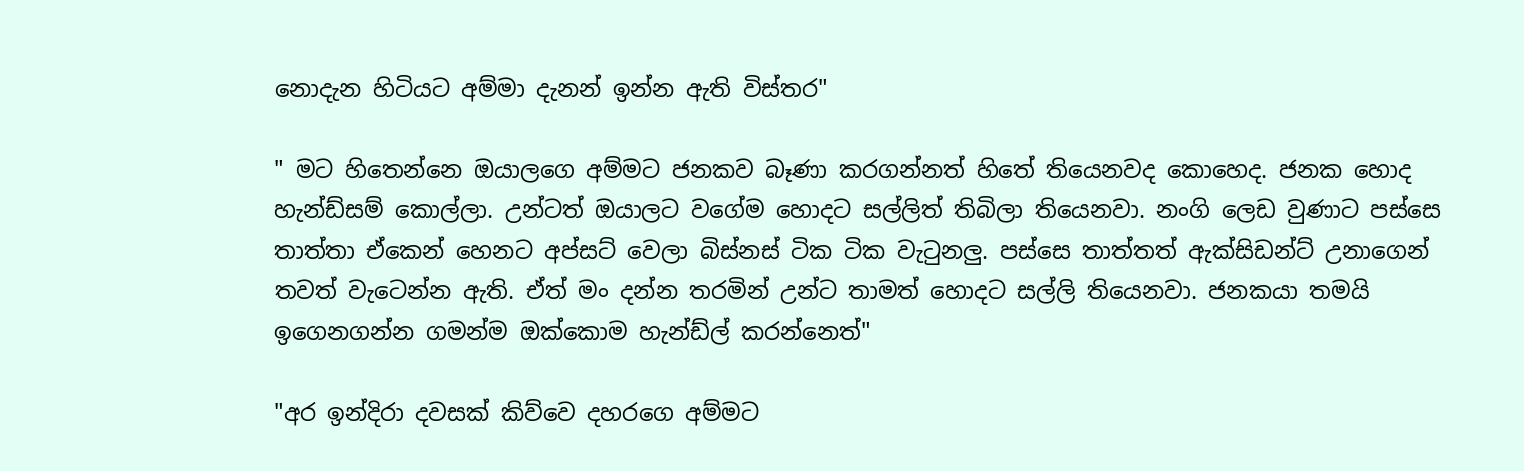නොදැන හිටියට අම්මා දැනන් ඉන්න ඇති විස්තර"

" මට හිතෙන්නෙ ඔයාලගෙ අම්මට ජනකව බෑණා කරගන්නත් හිතේ තියෙනවද කොහෙද. ජනක හොද හැන්ඩ්සම් කොල්ලා. උන්ටත් ඔයාලට වගේම හොදට සල්ලිත් තිබිලා තියෙනවා. නංගි ලෙඩ වුණාට පස්සෙ තාත්තා ඒකෙන් හෙනට අප්සට් වෙලා බිස්නස් ටික ටික වැටුනලු. පස්සෙ තාත්තත් ඇක්සිඩන්ට් උනාගෙන් තවත් වැටෙන්න ඇති. ඒත් මං දන්න තරමින් උන්ට තාමත් හොදට සල්ලි තියෙනවා. ජනකයා තමයි ඉගෙනගන්න ගමන්ම ඔක්කොම හැන්ඩ්ල් කරන්නෙත්"

"අර ඉන්දිරා දවසක් කිව්වෙ දහරගෙ අම්මට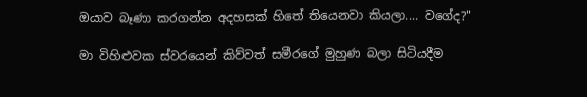ඔයාව බෑණා කරගන්න අදහසක් හිතේ තියෙනවා කියලා.... වගේද?"

මා විහිළුවක ස්වරයෙන් කිව්වත් සමීරගේ මුහුණ බලා සිටියදීම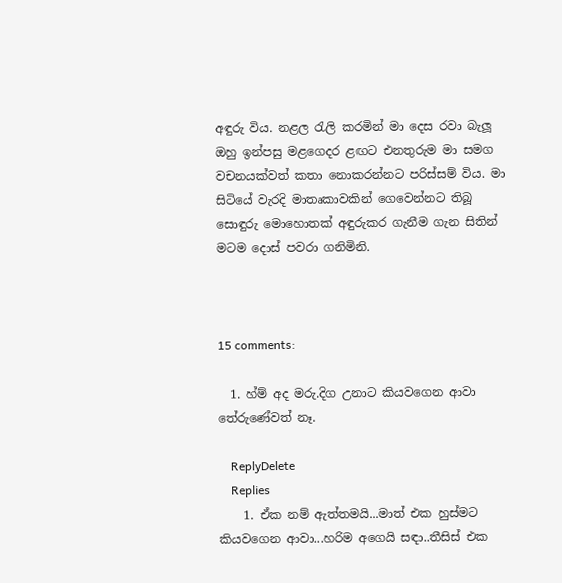අඳුරු විය. නළල රැලි කරමින් මා දෙස රවා බැලූ ඔහු ඉන්පසු මළගෙදර ළඟට එනතුරුම මා සමග වචනයක්වත් කතා නොකරන්නට පරිස්සම් විය. මා සිටියේ වැරදි මාතෘකාවකින් ගෙවෙන්නට තිබූ සොඳුරු මොහොතක් අඳුරුකර ගැනීම ගැන සිතින් මටම දොස් පවරා ගනිමිනි.



15 comments:

  1. හ්ම් අද මරු.දිග උනාට කියවගෙන ආවා තේරුණේවත් නෑ.

    ReplyDelete
    Replies
    1. ඒක නම් ඇත්තමයි...මාත් එක හුස්මට කියවගෙන ආවා...හරිම අගෙයි සඳා..තීසිස් එක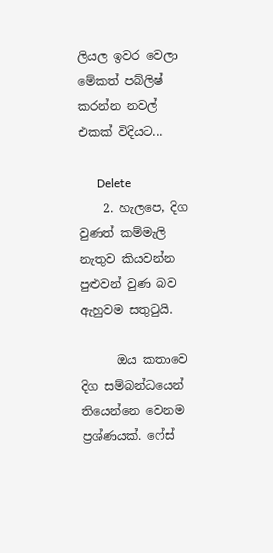ලියල ඉවර වෙලා මේකත් පබ්ලිෂ් කරන්න නවල් එකක් විදියට...

      Delete
    2. හැලපෙ, දිග වුණත් කම්මැලි නැතුව කියවන්න පුළුවන් වුණ බව ඇහුවම සතුටුයි.

      ඔය කතාවෙ දිග සම්බන්ධයෙන් තියෙන්නෙ වෙනම ප්‍රශ්ණයක්. ෆේස්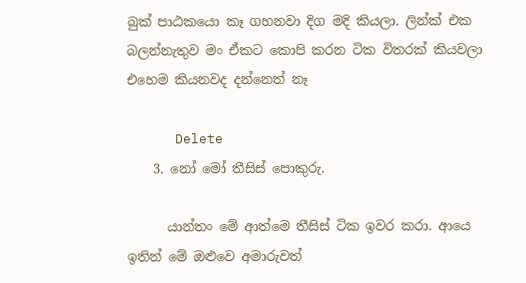බුක් පාඨකයො කෑ ගහනවා දිග මදි කියලා. ලින්ක් එක බලන්නැතුව මං ඒකට කොපි කරන ටික විතරක් කියවලා එහෙම කියනවද දන්නෙත් නෑ

      Delete
    3. නෝ මෝ තීසිස් පොකුරු.

      යාන්තං මේ ආත්මෙ තීසිස් ටික ඉවර කරා. ආයෙ ඉතින් මේ ඔළුවෙ අමාරුවත්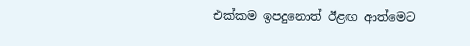එක්කම ඉපදුනොත් ඊළඟ ආත්මෙට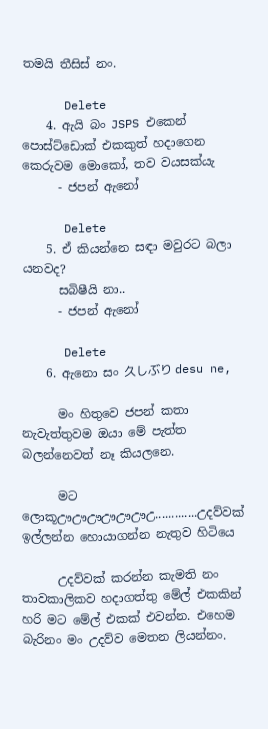තමයි තීසිස් නං.

      Delete
    4. ඇයි බං JSPS එකෙන් පොස්ට්ඩොක් එකකුත් හදාගෙන කෙරුවම මොකෝ, තව වයසක්යැ
      - ජපන් ඇනෝ

      Delete
    5. ඒ කියන්නෙ සඳා මවුරට බලා යනවද?
      සබිෂීයි නා..
      - ජපන් ඇනෝ

      Delete
    6. ඇනො සං 久しぶり desu ne,

      මං හිතුවෙ ජපන් කතා නැවැත්තුවම ඔයා මේ පැත්ත බලන්නෙවත් නෑ කියලනෙ.

      මට ලොකූඌඌඌඌඌඌඋ.............උදව්වක් ඉල්ලන්න හොයාගන්න නැතුව හිටියෙ

      උදව්වක් කරන්න කැමති නං තාවකාලිකව හදාගත්තු මේල් එකකින් හරි මට මේල් එකක් එවන්න. එහෙම බැරිනං මං උදව්ව මෙතන ලියන්නං.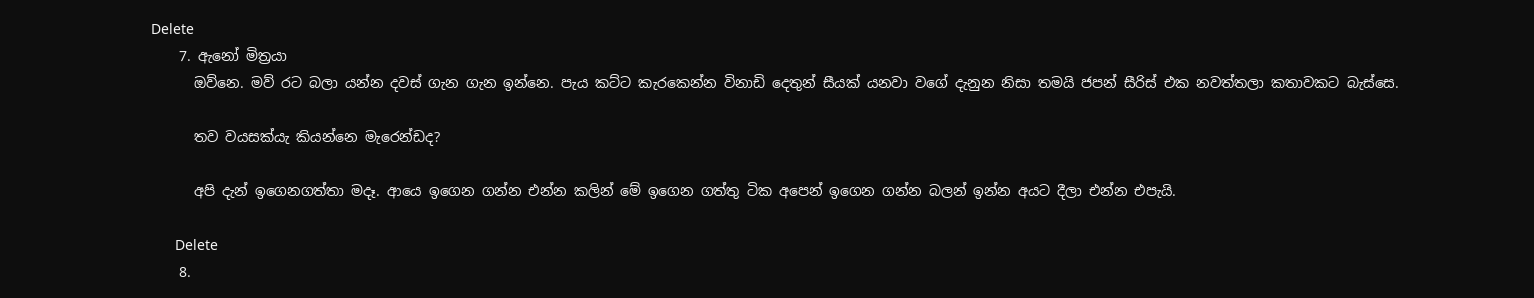Delete
    7. ඇනෝ මිත්‍රයා
      ඔව්නෙ. මව් රට බලා යන්න දවස් ගැන ගැන ඉන්නෙ. පැය කට්ට කැරකෙන්න විනාඩි දෙතුන් සීයක් යනවා වගේ දැනුන නිසා තමයි ජපන් සීරිස් එක නවත්තලා කතාවකට බැස්සෙ.

      තව වයසක්යැ කියන්නෙ මැරෙන්ඩද?

      අපි දැන් ඉගෙනගත්තා මදෑ. ආයෙ ඉගෙන ගන්න එන්න කලින් මේ ඉගෙන ගත්තු ටික අපෙන් ඉගෙන ගන්න බලන් ඉන්න අයට දීලා එන්න එපැයි.

      Delete
    8.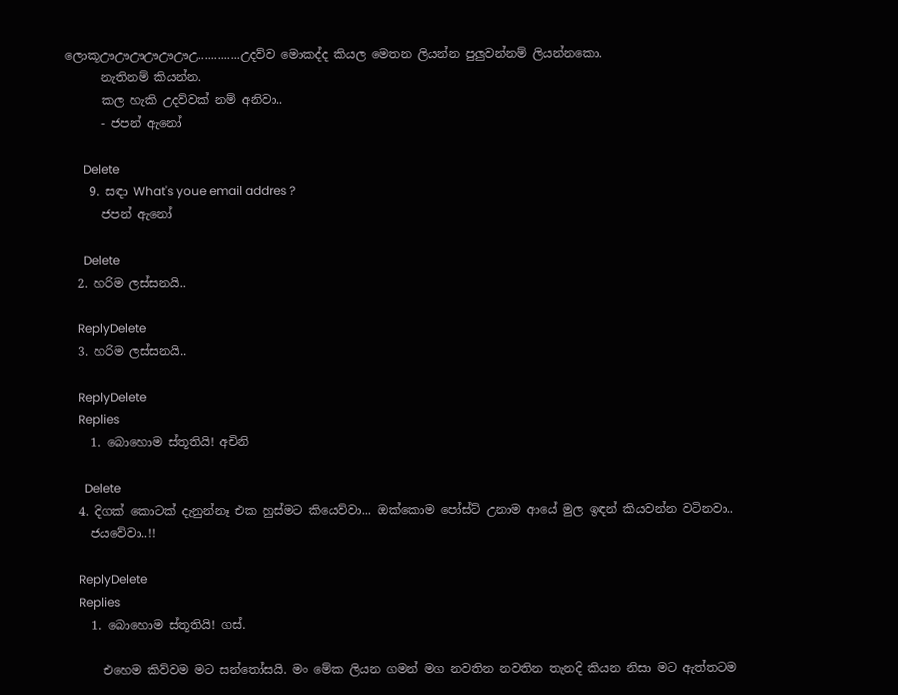ලොකූඌඌඌඌඌඌඋ.............උදව්ව මොකද්ද කියල මෙතන ලියන්න පුලුවන්නම් ලියන්නකො.
      නැතිනම් කියන්න.
      කල හැකි උදව්වක් නම් අනිවා..
      - ජපන් ඇනෝ

      Delete
    9. සඳා What's youe email addres ?
      ජපන් ඇනෝ

      Delete
  2. හරිම ලස්සනයි..

    ReplyDelete
  3. හරිම ලස්සනයි..

    ReplyDelete
    Replies
    1. බොහොම ස්තූතියි! අචිනි

      Delete
  4. දිගක් කොටක් දැනුන්නෑ එක හුස්මට කියෙව්වා... ඔක්කොම පෝස්ට් උනාම ආයේ මුල ඉඳන් කියවන්න වටිනවා..
    ජයවේවා..!!

    ReplyDelete
    Replies
    1. බොහොම ස්තූතියි! ගස්.

      එහෙම කිව්වම මට සන්තෝසයි. මං මේක ලියන ගමන් මග නවතින නවතින තැනදි කියන නිසා මට ඇත්තටම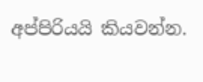අප්පිරියයි කියවන්න.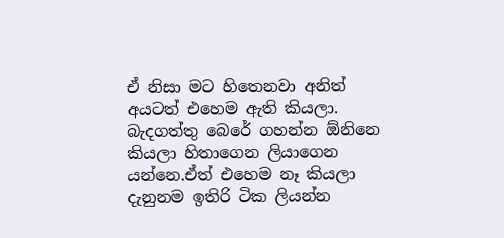ඒ නිසා මට හිතෙනවා අනිත් අයටත් එහෙම ඇති කියලා. බැදගත්තු බෙරේ ගහන්න ඕනිනෙ කියලා හිතාගෙන ලියාගෙන යන්නෙ.ඒත් එහෙම නෑ කියලා දැනුනම ඉතිරි ටික ලියන්න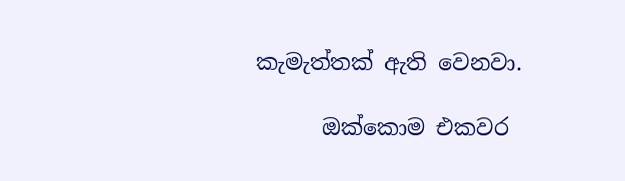කැමැත්තක් ඇති වෙනවා.

      ඔක්කොම එකවර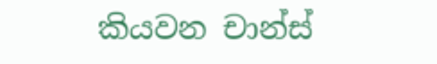කියවන චාන්ස්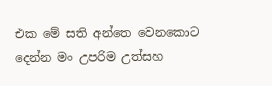එක මේ සති අන්තෙ වෙනකොට දෙන්න මං උපරිම උත්සහ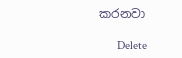කරනවා

      Delete